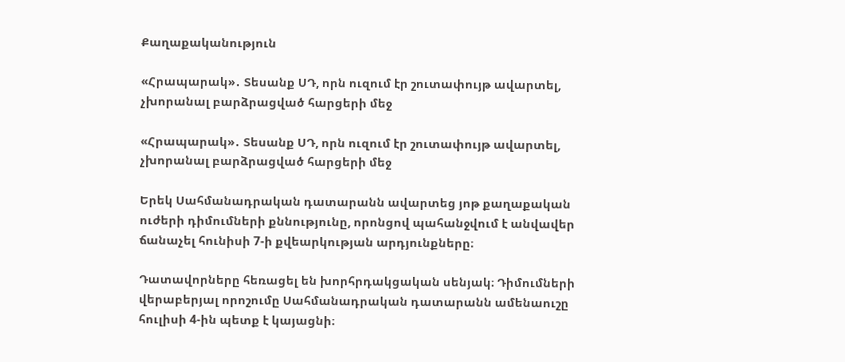Քաղաքականություն

«Հրապարակ»․ Տեսանք ՍԴ, որն ուզում էր շուտափույթ ավարտել, չխորանալ բարձրացված հարցերի մեջ

«Հրապարակ»․ Տեսանք ՍԴ, որն ուզում էր շուտափույթ ավարտել, չխորանալ բարձրացված հարցերի մեջ

Երեկ Սահմանադրական դատարանն ավարտեց յոթ քաղաքական ուժերի դիմումների քննությունը, որոնցով պահանջվում է անվավեր ճանաչել հունիսի 7-ի քվեարկության արդյունքները։

Դատավորները հեռացել են խորհրդակցական սենյակ։ Դիմումների վերաբերյալ որոշումը Սահմանադրական դատարանն ամենաուշը հուլիսի 4-ին պետք է կայացնի։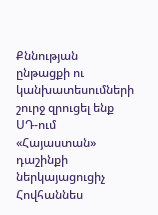Քննության ընթացքի ու կանխատեսումների շուրջ զրուցել ենք ՍԴ-ում «Հայաստան» դաշինքի ներկայացուցիչ Հովհաննես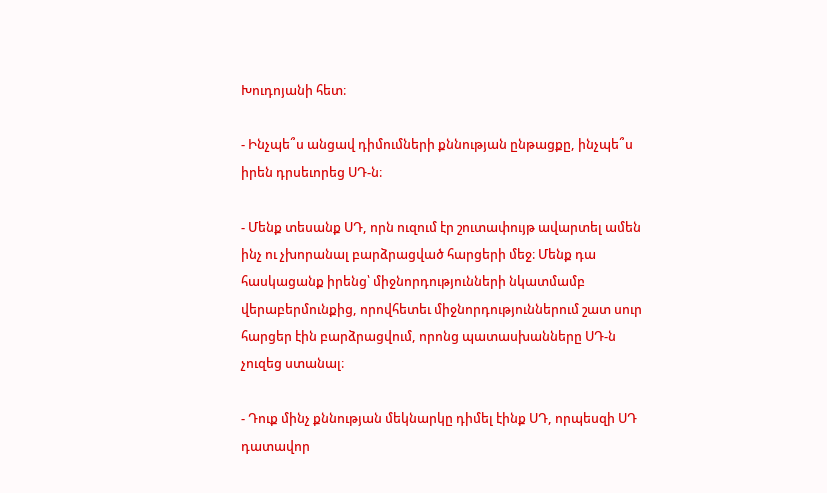Խուդոյանի հետ։

- Ինչպե՞ս անցավ դիմումների քննության ընթացքը, ինչպե՞ս իրեն դրսեւորեց ՍԴ-ն։

- Մենք տեսանք ՍԴ, որն ուզում էր շուտափույթ ավարտել ամեն ինչ ու չխորանալ բարձրացված հարցերի մեջ։ Մենք դա հասկացանք իրենց՝ միջնորդությունների նկատմամբ վերաբերմունքից, որովհետեւ միջնորդություններում շատ սուր հարցեր էին բարձրացվում, որոնց պատասխանները ՍԴ-ն չուզեց ստանալ։

- Դուք մինչ քննության մեկնարկը դիմել էինք ՍԴ, որպեսզի ՍԴ դատավոր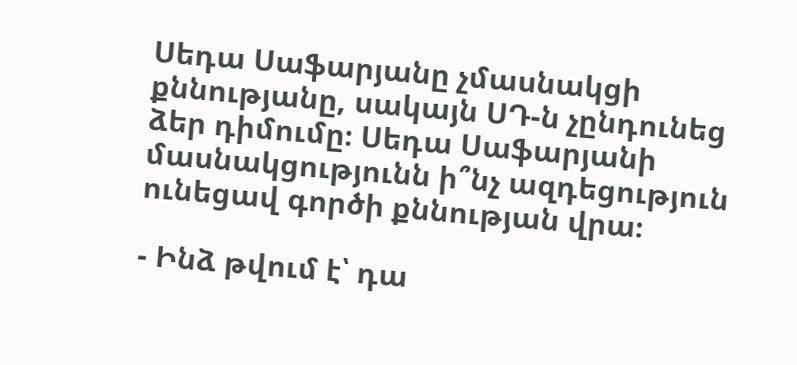Սեդա Սաֆարյանը չմասնակցի քննությանը, սակայն ՍԴ-ն չընդունեց ձեր դիմումը։ Սեդա Սաֆարյանի մասնակցությունն ի՞նչ ազդեցություն ունեցավ գործի քննության վրա։

- Ինձ թվում է՝ դա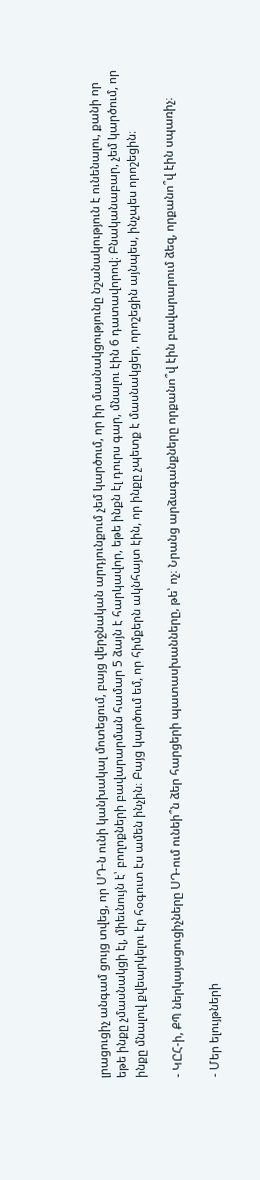լրացուցիչ անգամ ցույց տվեց, որ ՍԴ-ն ունի կանխակալ մոտեցում, բայց վերջնական արդյունքում չեմ կարծում, որ իր մասնակցությունը նշանակություն է ունենալու, քանի որ եթե ինքը չմասնակցի էլ, միեւնույն է՝ բողոքների բավարարման համար 5 ձայն է հարկավոր, եթե ինքն էլ դուրս գար, մնալու էին 6 դատավորով։ Բնականաբար, չեմ կարծում, որ ինքը մնալով քվեարկելու էր հօգուտ էս ամեն ինչին։ Բայց կարծում եմ, որ հիմքերն ակնհայտ էին, որ ինքը չպետք է մասնակցեր, որոշեցին այնպես, ինչպես որոշեցին։

- ԿԸՀ-ի, ՔՊ ներկայացուցիչները ՍԴ-ում ունեի՞ն ձեր հարցերի պատասխանները, թե՝ ոչ։ Նրանց արձագանքները որքանո՞վ էին բավարարում ձեզ, որքանո՞վ էին սպառիչ։

- Մեր ելույթների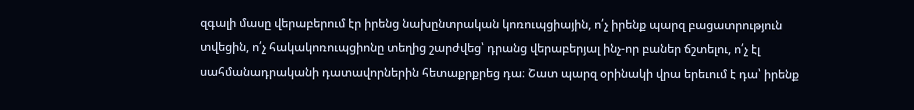զգալի մասը վերաբերում էր իրենց նախընտրական կոռուպցիային, ո՛չ իրենք պարզ բացատրություն տվեցին, ո՛չ հակակոռուպցիոնը տեղից շարժվեց՝ դրանց վերաբերյալ ինչ-որ բաներ ճշտելու, ո՛չ էլ սահմանադրականի դատավորներին հետաքրքրեց դա։ Շատ պարզ օրինակի վրա երեւում է դա՝ իրենք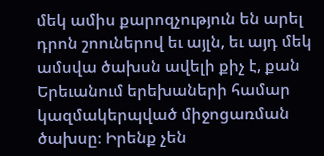մեկ ամիս քարոզչություն են արել դրոն շոուներով եւ այլն, եւ այդ մեկ ամսվա ծախսն ավելի քիչ է, քան Երեւանում երեխաների համար կազմակերպված միջոցառման ծախսը։ Իրենք չեն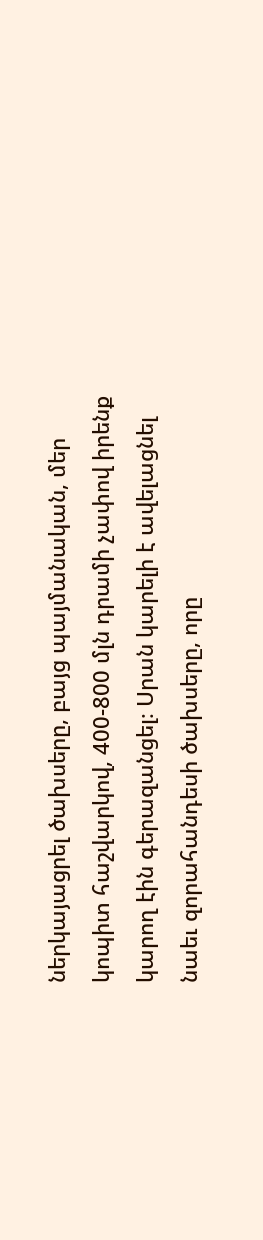ներկայացրել ծախսերը, բայց պայմանական, մեր կոպիտ հաշվարկով, 400-800 մլն դրամի չափով իրենք կարող էին գերազանցել։ Սրան կարելի է ավելացնել նաեւ զորահանդեսի ծախսերը, որը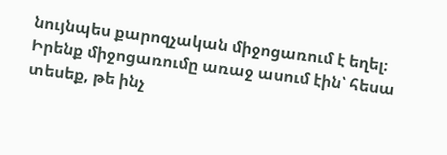նույնպես քարոզչական միջոցառում է եղել։ Իրենք միջոցառումը առաջ ասում էին՝ հեսա տեսեք, թե ինչ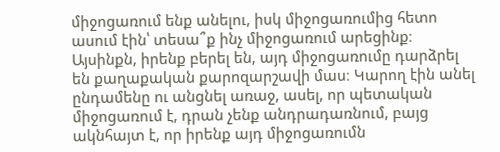միջոցառում ենք անելու, իսկ միջոցառումից հետո ասում էին՝ տեսա՞ք ինչ միջոցառում արեցինք։ Այսինքն, իրենք բերել են, այդ միջոցառումը դարձրել են քաղաքական քարոզարշավի մաս։ Կարող էին անել ընդամենը ու անցնել առաջ, ասել, որ պետական միջոցառում է, դրան չենք անդրադառնում, բայց ակնհայտ է, որ իրենք այդ միջոցառումն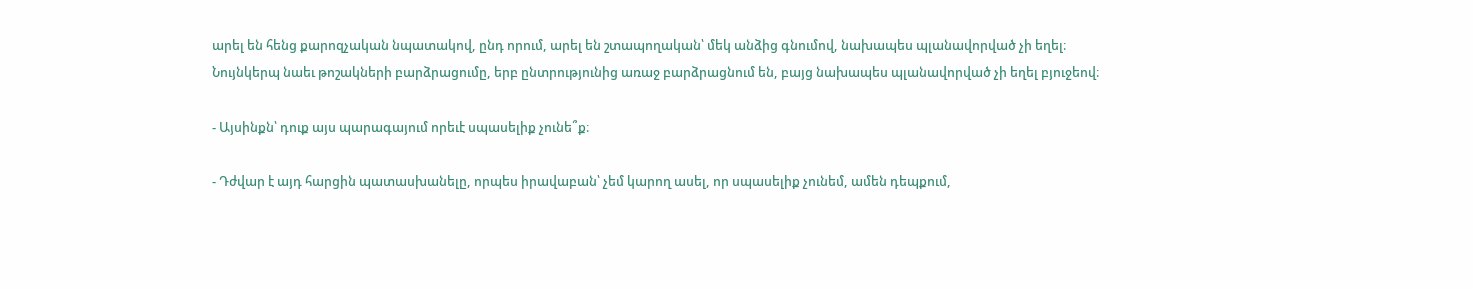արել են հենց քարոզչական նպատակով, ընդ որում, արել են շտապողական՝ մեկ անձից գնումով, նախապես պլանավորված չի եղել։ Նույնկերպ նաեւ թոշակների բարձրացումը, երբ ընտրությունից առաջ բարձրացնում են, բայց նախապես պլանավորված չի եղել բյուջեով։

- Այսինքն՝ դուք այս պարագայում որեւէ սպասելիք չունե՞ք։

- Դժվար է այդ հարցին պատասխանելը, որպես իրավաբան՝ չեմ կարող ասել, որ սպասելիք չունեմ, ամեն դեպքում,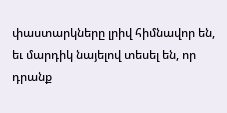փաստարկները լրիվ հիմնավոր են, եւ մարդիկ նայելով տեսել են, որ դրանք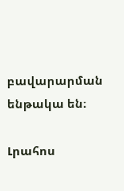բավարարման ենթակա են։

Լրահոս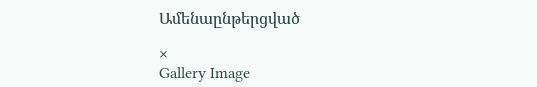Ամենաընթերցված

×
Gallery Image